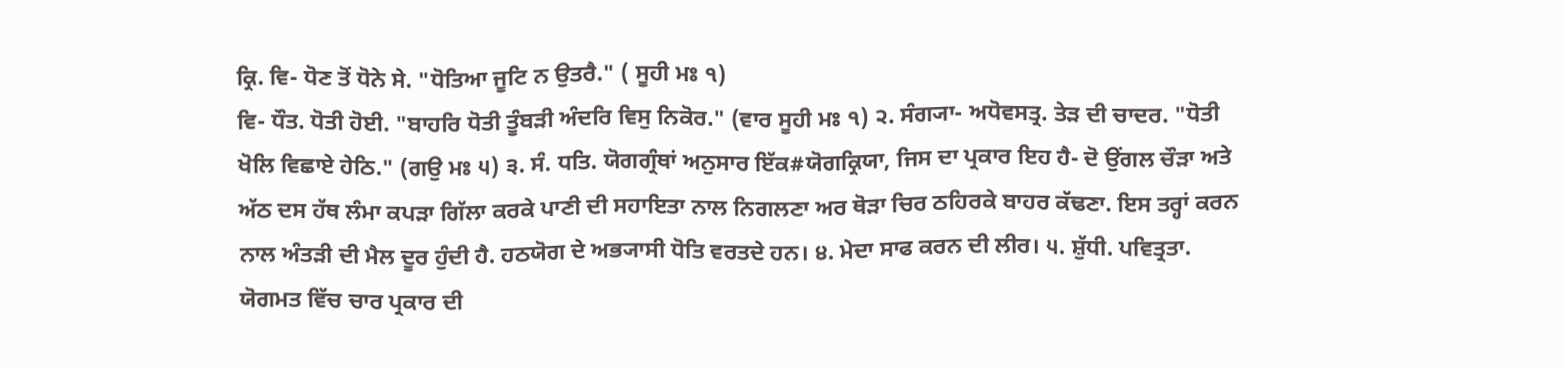ਕ੍ਰਿ. ਵਿ- ਧੋਣ ਤੋਂ ਧੋਨੇ ਸੇ. "ਧੋਤਿਆ ਜੂਟਿ ਨ ਉਤਰੈ." ( ਸੂਹੀ ਮਃ ੧)
ਵਿ- ਧੌਤ. ਧੋਤੀ ਹੋਈ. "ਬਾਹਰਿ ਧੋਤੀ ਤੂੰਬੜੀ ਅੰਦਰਿ ਵਿਸੁ ਨਿਕੋਰ." (ਵਾਰ ਸੂਹੀ ਮਃ ੧) ੨. ਸੰਗ੍ਯਾ- ਅਧੋਵਸਤ੍ਰ. ਤੇੜ ਦੀ ਚਾਦਰ. "ਧੋਤੀ ਖੋਲਿ ਵਿਛਾਏ ਹੇਠਿ." (ਗਉ ਮਃ ੫) ੩. ਸੰ. ਧਤਿ. ਯੋਗਗ੍ਰੰਥਾਂ ਅਨੁਸਾਰ ਇੱਕ#ਯੋਗਕ੍ਰਿਯਾ, ਜਿਸ ਦਾ ਪ੍ਰਕਾਰ ਇਹ ਹੈ- ਦੋ ਉਂਗਲ ਚੌੜਾ ਅਤੇ ਅੱਠ ਦਸ ਹੱਥ ਲੰਮਾ ਕਪੜਾ ਗਿੱਲਾ ਕਰਕੇ ਪਾਣੀ ਦੀ ਸਹਾਇਤਾ ਨਾਲ ਨਿਗਲਣਾ ਅਰ ਥੋੜਾ ਚਿਰ ਠਹਿਰਕੇ ਬਾਹਰ ਕੱਢਣਾ. ਇਸ ਤਰ੍ਹਾਂ ਕਰਨ ਨਾਲ ਅੰਤੜੀ ਦੀ ਮੈਲ ਦੂਰ ਹੁੰਦੀ ਹੈ. ਹਠਯੋਗ ਦੇ ਅਭ੍ਯਾਸੀ ਧੋਤਿ ਵਰਤਦੇ ਹਨ। ੪. ਮੇਦਾ ਸਾਫ ਕਰਨ ਦੀ ਲੀਰ। ੫. ਸ਼ੁੱਧੀ. ਪਵਿਤ੍ਰਤਾ. ਯੋਗਮਤ ਵਿੱਚ ਚਾਰ ਪ੍ਰਕਾਰ ਦੀ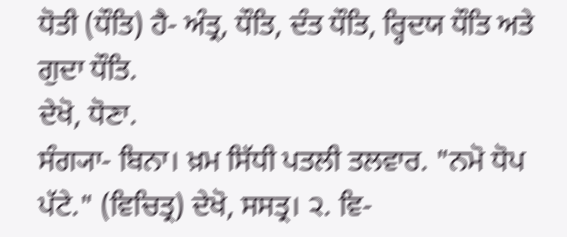ਧੋਤੀ (ਧੌਤਿ) ਹੈ- ਅੰਤ੍ਰ, ਧੌਤਿ, ਦੰਤ ਧੌਤਿ, ਰ੍ਹਿਦਯ ਧੌਤਿ ਅਤੇ ਗੁਦਾ ਧੌਤਿ.
ਦੇਖੋ, ਧੋਣਾ.
ਸੰਗ੍ਯਾ- ਬਿਨਾ। ਖ਼ਮ ਸਿੱਧੀ ਪਤਲੀ ਤਲਵਾਰ. "ਨਮੋ ਧੋਪ ਪੱਟੇ." (ਵਿਚਿਤ੍ਰ) ਦੇਖੋ, ਸਸਤ੍ਰ। ੨. ਵਿ-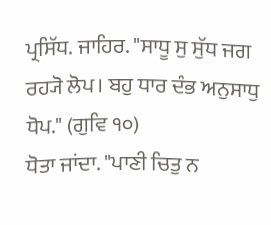ਪ੍ਰਸਿੱਧ. ਜਾਹਿਰ. "ਸਾਧੂ ਸੁ ਸੁੱਧ ਜਗ ਰਹ੍ਯੋ ਲੋਪ। ਬਹੁ ਧਾਰ ਦੰਭ ਅਨੁਸਾਧੁ ਧੋਪ." (ਗੁਵਿ ੧੦)
ਧੋਤਾ ਜਾਂਦਾ. "ਪਾਣੀ ਚਿਤੁ ਨ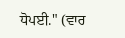ਧੋਪਈ." (ਵਾਰ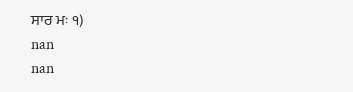ਸਾਰ ਮਃ ੧)
nan
nan